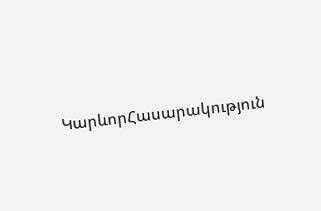ԿարևորՀասարակություն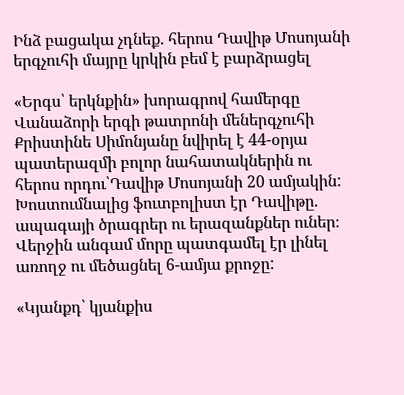Ինձ բացակա չդնեք. հերոս Դավիթ Մոսոյանի երգչուհի մայրը կրկին բեմ է բարձրացել

«Երգս՝ երկնքին» խորագրով համերգը Վանաձորի երգի թատրոնի մեներգչուհի Քրիստինե Սիմոնյանը նվիրել է 44-օրյա պատերազմի բոլոր նահատակներին ու հերոս որդու՝Դավիթ Մոսոյանի 20 ամյակին: Խոստումնալից ֆուտբոլիստ էր Դավիթը. ապագայի ծրագրեր ու երազանքներ ուներ։ Վերջին անգամ մորը պատգամել էր լինել առողջ ու մեծացնել 6-ամյա քրոջը:

«Կյանքդ՝ կյանքիս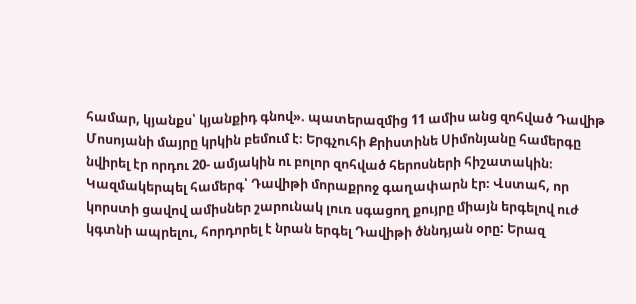համար, կյանքս՝ կյանքիդ գնով». պատերազմից 11 ամիս անց զոհված Դավիթ Մոսոյանի մայրը կրկին բեմում է։ Երգչուհի Քրիստինե Սիմոնյանը համերգը նվիրել էր որդու 20- ամյակին ու բոլոր զոհված հերոսների հիշատակին։  Կազմակերպել համերգ՝ Դավիթի մորաքրոջ գաղափարն էր։ Վստահ, որ կորստի ցավով ամիսներ շարունակ լուռ սգացող քույրը միայն երգելով ուժ կգտնի ապրելու, հորդորել է նրան երգել Դավիթի ծննդյան օրը: Երազ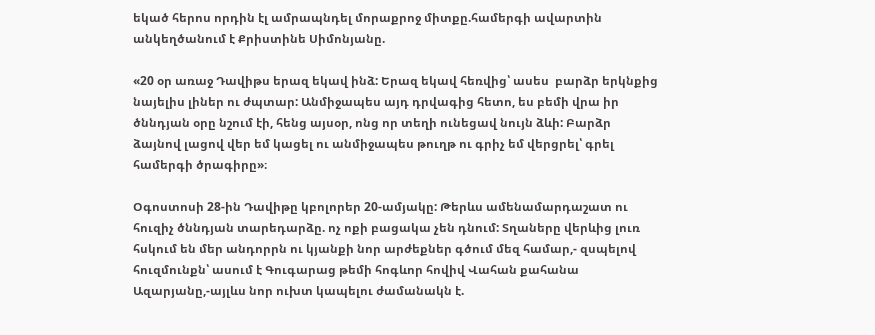եկած հերոս որդին էլ ամրապնդել մորաքրոջ միտքը.համերգի ավարտին անկեղծանում է Քրիստինե Սիմոնյանը.

«20 օր առաջ Դավիթս երազ եկավ ինձ: Երազ եկավ հեռվից՝ ասես  բարձր երկնքից նայելիս լիներ ու ժպտար: Անմիջապես այդ դրվագից հետո, ես բեմի վրա իր ծննդյան օրը նշում էի, հենց այսօր, ոնց որ տեղի ունեցավ նույն ձևի: Բարձր ձայնով լացով վեր եմ կացել ու անմիջապես թուղթ ու գրիչ եմ վերցրել՝ գրել համերգի ծրագիրը»։

Օգոստոսի 28-ին Դավիթը կբոլորեր 20-ամյակը: Թերևս ամենամարդաշատ ու հուզիչ ծննդյան տարեդարձը. ոչ ոքի բացակա չեն դնում: Տղաները վերևից լուռ հսկում են մեր անդորրն ու կյանքի նոր արժեքներ գծում մեզ համար,- զսպելով հուզմունքն՝ ասում է Գուգարաց թեմի հոգևոր հովիվ Վահան քահանա Ազարյանը,-այլևս նոր ուխտ կապելու ժամանակն է.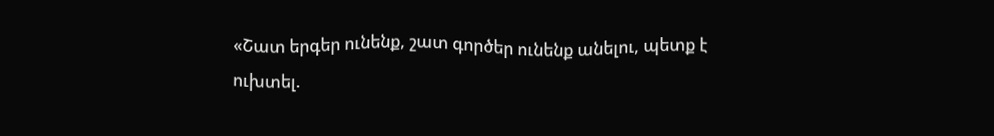«Շատ երգեր ունենք, շատ գործեր ունենք անելու, պետք է ուխտել.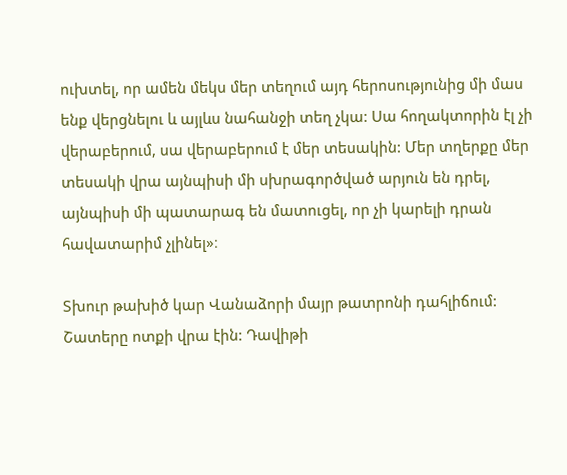ուխտել, որ ամեն մեկս մեր տեղում այդ հերոսությունից մի մաս ենք վերցնելու և այլևս նահանջի տեղ չկա: Սա հողակտորին էլ չի վերաբերում, սա վերաբերում է մեր տեսակին: Մեր տղերքը մեր տեսակի վրա այնպիսի մի սխրագործված արյուն են դրել, այնպիսի մի պատարագ են մատուցել, որ չի կարելի դրան հավատարիմ չլինել»։

Տխուր թախիծ կար Վանաձորի մայր թատրոնի դահլիճում: Շատերը ոտքի վրա էին: Դավիթի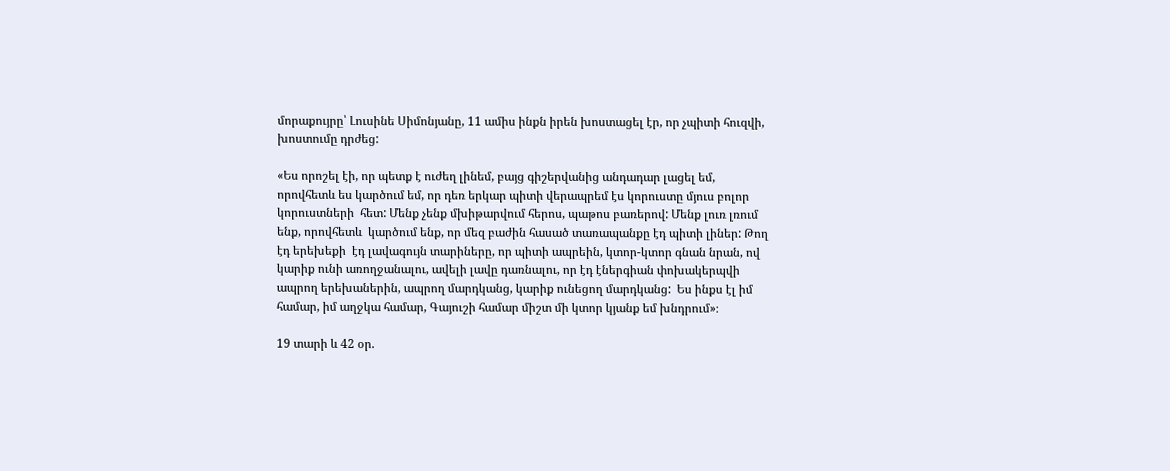մորաքույրը՝ Լուսինե Սիմոնյանը, 11 ամիս ինքն իրեն խոստացել էր, որ չպիտի հուզվի, խոստումը դրժեց:

«Ես որոշել էի, որ պետք է ուժեղ լինեմ, բայց գիշերվանից անդադար լացել եմ, որովհետև ես կարծում եմ, որ դեռ երկար պիտի վերապրեմ էս կորուստը մյուս բոլոր կորուստների  հետ: Մենք չենք մխիթարվում հերոս, պաթոս բառերով: Մենք լուռ լռում ենք, որովհետև  կարծում ենք, որ մեզ բաժին հասած տառապանքը էդ պիտի լիներ: Թող էդ երեխեքի  էդ լավագույն տարիները, որ պիտի ապրեին, կտոր-կտոր գնան նրան, ով  կարիք ունի առողջանալու, ավելի լավը դառնալու, որ էդ էներգիան փոխակերպվի ապրող երեխաներին, ապրող մարդկանց, կարիք ունեցող մարդկանց:  Ես ինքս էլ իմ համար, իմ աղջկա համար, Գայուշի համար միշտ մի կտոր կյանք եմ խնդրում»։

19 տարի և 42 օր.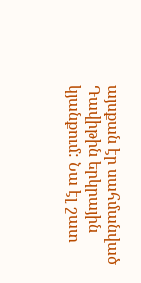այսքան էր սահմանված Դավիթին երկրային կյանքում: Նա էլ շատ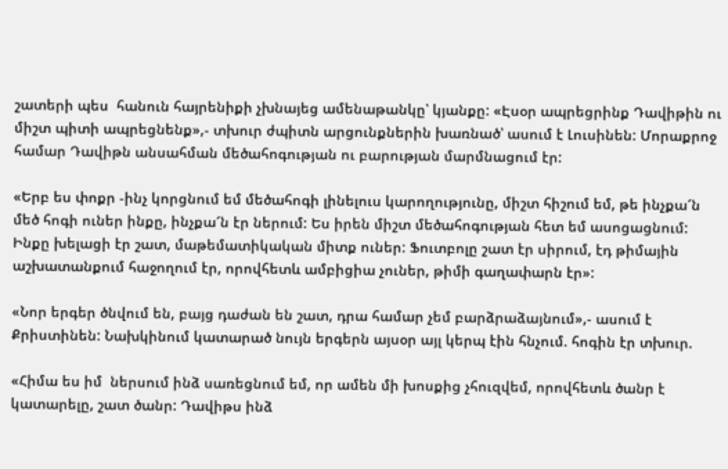շատերի պես  հանուն հայրենիքի չխնայեց ամենաթանկը՝ կյանքը: «Էսօր ապրեցրինք Դավիթին ու միշտ պիտի ապրեցնենք»,- տխուր ժպիտն արցունքներին խառնած՝ ասում է Լուսինեն: Մորաքրոջ համար Դավիթն անսահման մեծահոգության ու բարության մարմնացում էր:

«Երբ ես փոքր -ինչ կորցնում եմ մեծահոգի լինելուս կարողությունը, միշտ հիշում եմ, թե ինչքա՜ն մեծ հոգի ուներ ինքը, ինչքա՜ն էր ներում: Ես իրեն միշտ մեծահոգության հետ եմ ասոցացնում: Ինքը խելացի էր շատ, մաթեմատիկական միտք ուներ: Ֆուտբոլը շատ էր սիրում, էդ թիմային աշխատանքում հաջողում էր, որովհետև ամբիցիա չուներ, թիմի գաղափարն էր»:

«Նոր երգեր ծնվում են, բայց դաժան են շատ, դրա համար չեմ բարձրաձայնում»,- ասում է Քրիստինեն: Նախկինում կատարած նույն երգերն այսօր այլ կերպ էին հնչում. հոգին էր տխուր.

«Հիմա ես իմ  ներսում ինձ սառեցնում եմ, որ ամեն մի խոսքից չհուզվեմ, որովհետև ծանր է կատարելը, շատ ծանր: Դավիթս ինձ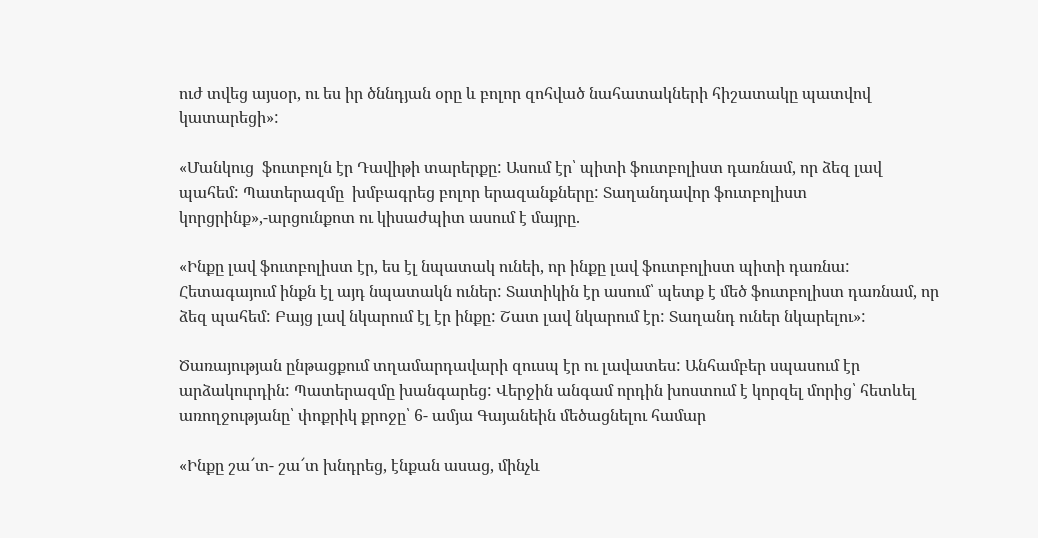ուժ տվեց այսօր, ու ես իր ծննդյան օրը և բոլոր զոհված նահատակների հիշատակը պատվով կատարեցի»:

«Մանկուց  ֆուտբոլն էր Դավիթի տարերքը: Ասում էր՝ պիտի ֆուտբոլիստ դառնամ, որ ձեզ լավ պահեմ: Պատերազմը  խմբագրեց բոլոր երազանքները: Տաղանդավոր ֆուտբոլիստ կորցրինք»,-արցունքոտ ու կիսաժպիտ ասում է մայրը.

«Ինքը լավ ֆուտբոլիստ էր, ես էլ նպատակ ունեի, որ ինքը լավ ֆուտբոլիստ պիտի դառնա: Հետագայում ինքն էլ այդ նպատակն ուներ: Տատիկին էր ասում՝ պետք է մեծ ֆուտբոլիստ դառնամ, որ ձեզ պահեմ: Բայց լավ նկարում էլ էր ինքը: Շատ լավ նկարում էր: Տաղանդ ուներ նկարելու»:

Ծառայության ընթացքում տղամարդավարի զուսպ էր ու լավատես: Անհամբեր սպասում էր արձակուրդին: Պատերազմը խանգարեց: Վերջին անգամ որդին խոստում է կորզել մորից՝ հետևել առողջությանը՝ փոքրիկ քրոջը՝ 6- ամյա Գայանեին մեծացնելու համար

«Ինքը շա՜տ- շա՜տ խնդրեց, էնքան ասաց, մինչև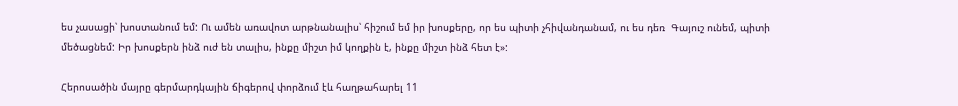ես չասացի՝ խոստանում եմ: Ու ամեն առավոտ արթնանալիս՝ հիշում եմ իր խոսքերը, որ ես պիտի չհիվանդանամ, ու ես դեռ  Գայուշ ունեմ, պիտի մեծացնեմ: Իր խոսքերն ինձ ուժ են տալիս, ինքը միշտ իմ կողքին է, ինքը միշտ ինձ հետ է»:

Հերոսածին մայրը գերմարդկային ճիգերով փորձում էև հաղթահարել 11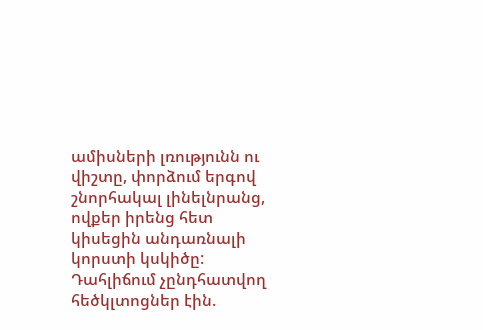ամիսների լռությունն ու վիշտը, փորձում երգով շնորհակալ լինելնրանց, ովքեր իրենց հետ կիսեցին անդառնալի կորստի կսկիծը: Դահլիճում չընդհատվող հեծկլտոցներ էին.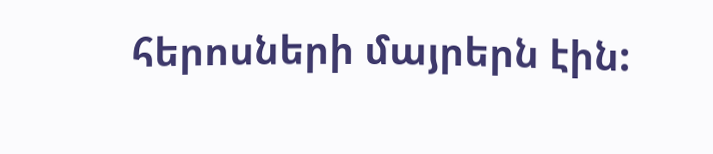հերոսների մայրերն էին: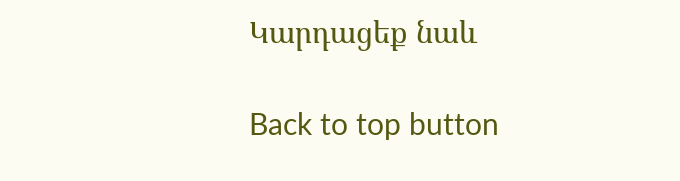Կարդացեք նաև

Back to top button